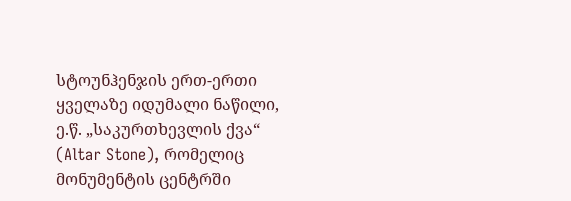სტოუნჰენჯის ერთ-ერთი ყველაზე იდუმალი ნაწილი, ე.წ. „საკურთხევლის ქვა“ (Altar Stone), რომელიც მონუმენტის ცენტრში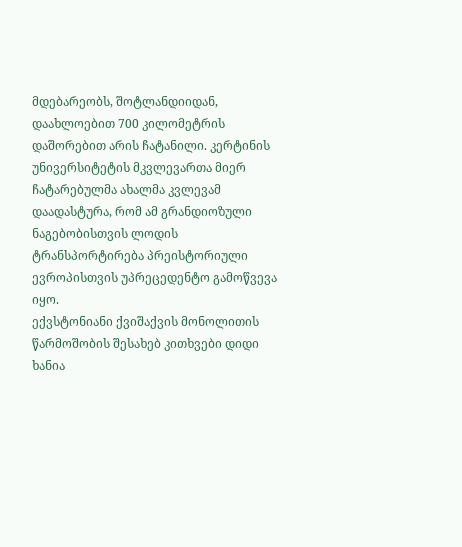მდებარეობს, შოტლანდიიდან, დაახლოებით 700 კილომეტრის დაშორებით არის ჩატანილი. კერტინის უნივერსიტეტის მკვლევართა მიერ ჩატარებულმა ახალმა კვლევამ დაადასტურა, რომ ამ გრანდიოზული ნაგებობისთვის ლოდის ტრანსპორტირება პრეისტორიული ევროპისთვის უპრეცედენტო გამოწვევა იყო.
ექვსტონიანი ქვიშაქვის მონოლითის წარმოშობის შესახებ კითხვები დიდი ხანია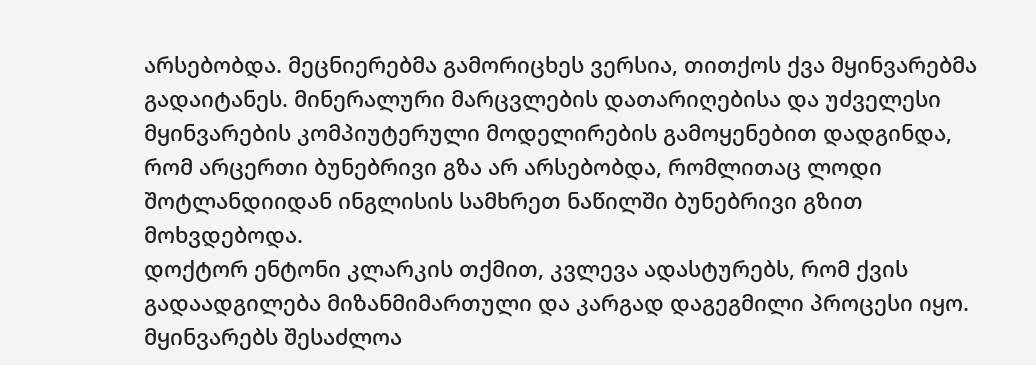არსებობდა. მეცნიერებმა გამორიცხეს ვერსია, თითქოს ქვა მყინვარებმა გადაიტანეს. მინერალური მარცვლების დათარიღებისა და უძველესი მყინვარების კომპიუტერული მოდელირების გამოყენებით დადგინდა, რომ არცერთი ბუნებრივი გზა არ არსებობდა, რომლითაც ლოდი შოტლანდიიდან ინგლისის სამხრეთ ნაწილში ბუნებრივი გზით მოხვდებოდა.
დოქტორ ენტონი კლარკის თქმით, კვლევა ადასტურებს, რომ ქვის გადაადგილება მიზანმიმართული და კარგად დაგეგმილი პროცესი იყო. მყინვარებს შესაძლოა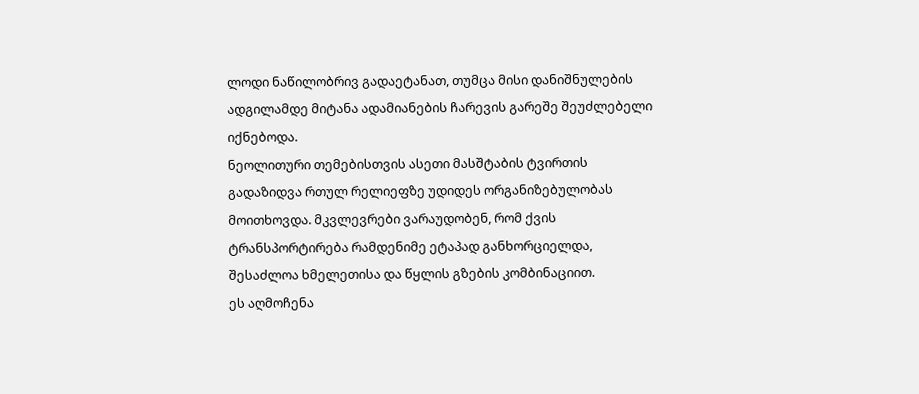ლოდი ნაწილობრივ გადაეტანათ, თუმცა მისი დანიშნულების ადგილამდე მიტანა ადამიანების ჩარევის გარეშე შეუძლებელი იქნებოდა.
ნეოლითური თემებისთვის ასეთი მასშტაბის ტვირთის გადაზიდვა რთულ რელიეფზე უდიდეს ორგანიზებულობას მოითხოვდა. მკვლევრები ვარაუდობენ, რომ ქვის ტრანსპორტირება რამდენიმე ეტაპად განხორციელდა, შესაძლოა ხმელეთისა და წყლის გზების კომბინაციით.
ეს აღმოჩენა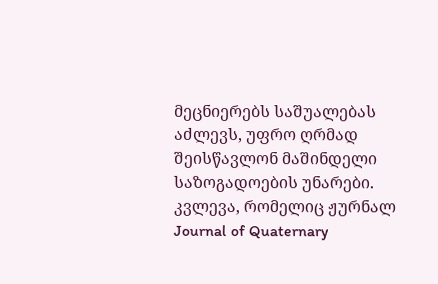მეცნიერებს საშუალებას აძლევს, უფრო ღრმად შეისწავლონ მაშინდელი საზოგადოების უნარები. კვლევა, რომელიც ჟურნალ Journal of Quaternary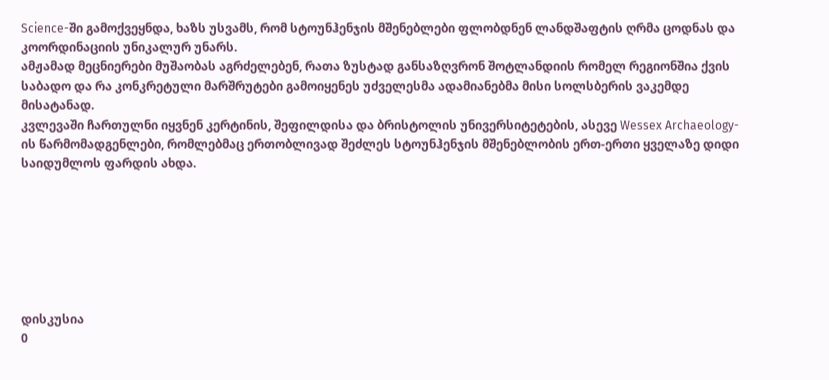Science-ში გამოქვეყნდა, ხაზს უსვამს, რომ სტოუნჰენჯის მშენებლები ფლობდნენ ლანდშაფტის ღრმა ცოდნას და კოორდინაციის უნიკალურ უნარს.
ამჟამად მეცნიერები მუშაობას აგრძელებენ, რათა ზუსტად განსაზღვრონ შოტლანდიის რომელ რეგიონშია ქვის საბადო და რა კონკრეტული მარშრუტები გამოიყენეს უძველესმა ადამიანებმა მისი სოლსბერის ვაკემდე მისატანად.
კვლევაში ჩართულნი იყვნენ კერტინის, შეფილდისა და ბრისტოლის უნივერსიტეტების, ასევე Wessex Archaeology-ის წარმომადგენლები, რომლებმაც ერთობლივად შეძლეს სტოუნჰენჯის მშენებლობის ერთ-ერთი ყველაზე დიდი საიდუმლოს ფარდის ახდა.







დისკუსია
0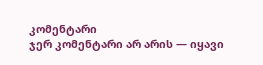კომენტარი
ჯერ კომენტარი არ არის — იყავი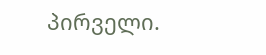პირველი.